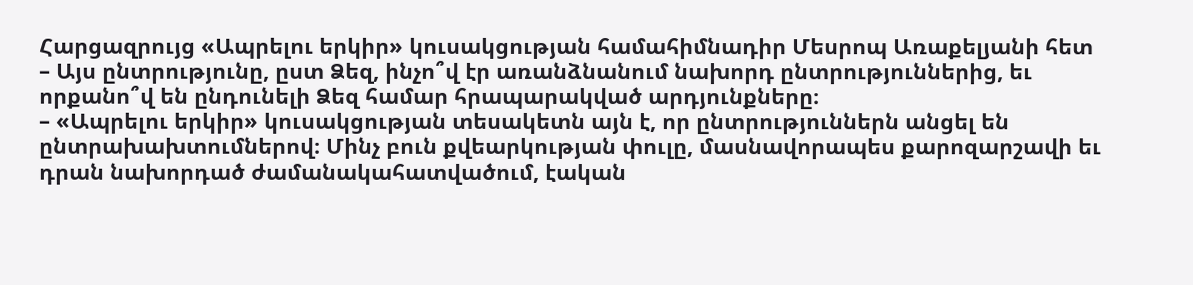Հարցազրույց «Ապրելու երկիր» կուսակցության համահիմնադիր Մեսրոպ Առաքելյանի հետ
– Այս ընտրությունը, ըստ Ձեզ, ինչո՞վ էր առանձնանում նախորդ ընտրություններից, եւ որքանո՞վ են ընդունելի Ձեզ համար հրապարակված արդյունքները։
– «Ապրելու երկիր» կուսակցության տեսակետն այն է, որ ընտրություններն անցել են ընտրախախտումներով։ Մինչ բուն քվեարկության փուլը, մասնավորապես քարոզարշավի եւ դրան նախորդած ժամանակահատվածում, էական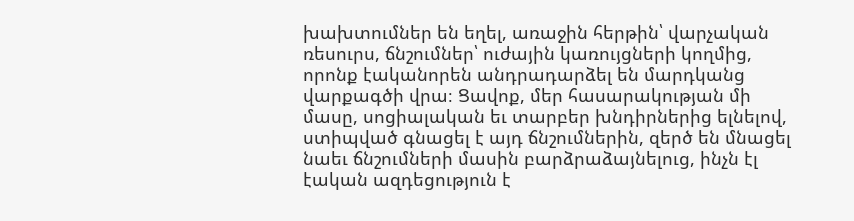խախտումներ են եղել, առաջին հերթին՝ վարչական ռեսուրս, ճնշումներ՝ ուժային կառույցների կողմից, որոնք էականորեն անդրադարձել են մարդկանց վարքագծի վրա։ Ցավոք, մեր հասարակության մի մասը, սոցիալական եւ տարբեր խնդիրներից ելնելով, ստիպված գնացել է այդ ճնշումներին, զերծ են մնացել նաեւ ճնշումների մասին բարձրաձայնելուց, ինչն էլ էական ազդեցություն է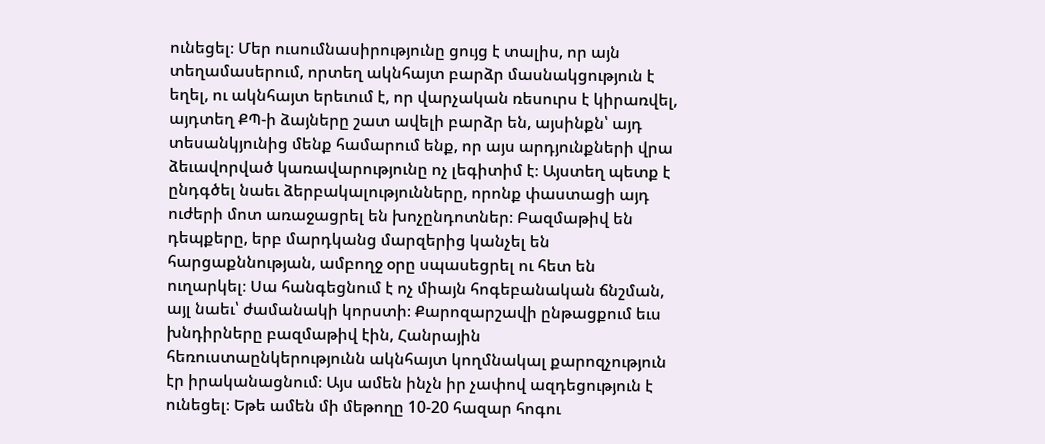ունեցել։ Մեր ուսումնասիրությունը ցույց է տալիս, որ այն տեղամասերում, որտեղ ակնհայտ բարձր մասնակցություն է եղել, ու ակնհայտ երեւում է, որ վարչական ռեսուրս է կիրառվել, այդտեղ ՔՊ-ի ձայները շատ ավելի բարձր են, այսինքն՝ այդ տեսանկյունից մենք համարում ենք, որ այս արդյունքների վրա ձեւավորված կառավարությունը ոչ լեգիտիմ է։ Այստեղ պետք է ընդգծել նաեւ ձերբակալությունները, որոնք փաստացի այդ ուժերի մոտ առաջացրել են խոչընդոտներ։ Բազմաթիվ են դեպքերը, երբ մարդկանց մարզերից կանչել են հարցաքննության, ամբողջ օրը սպասեցրել ու հետ են ուղարկել։ Սա հանգեցնում է ոչ միայն հոգեբանական ճնշման, այլ նաեւ՝ ժամանակի կորստի։ Քարոզարշավի ընթացքում եւս խնդիրները բազմաթիվ էին, Հանրային հեռուստաընկերությունն ակնհայտ կողմնակալ քարոզչություն էր իրականացնում։ Այս ամեն ինչն իր չափով ազդեցություն է ունեցել։ Եթե ամեն մի մեթողը 10-20 հազար հոգու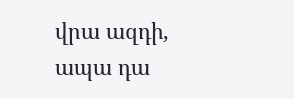վրա ազդի, ապա դա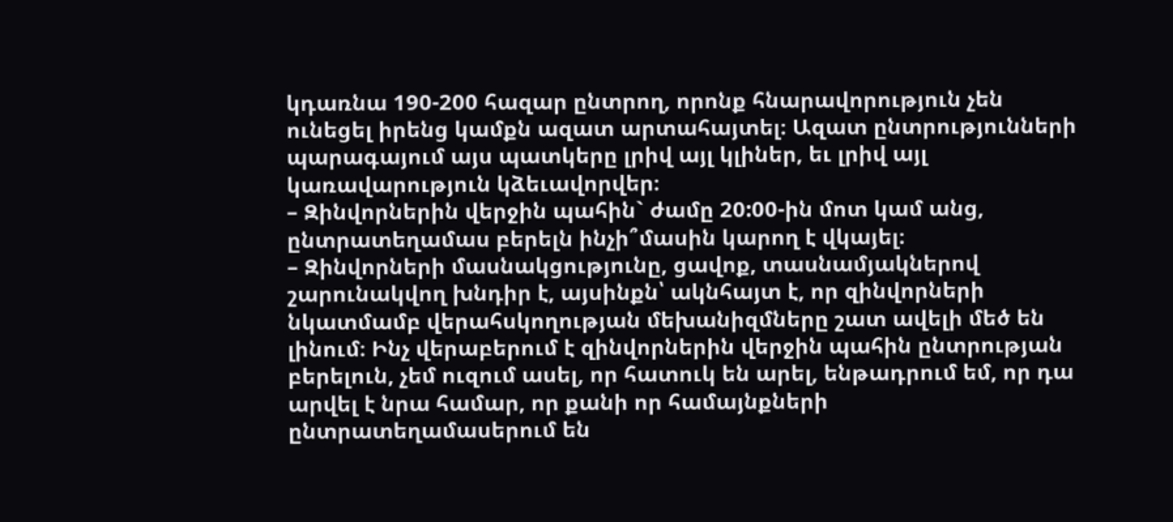կդառնա 190-200 հազար ընտրող, որոնք հնարավորություն չեն ունեցել իրենց կամքն ազատ արտահայտել։ Ազատ ընտրությունների պարագայում այս պատկերը լրիվ այլ կլիներ, եւ լրիվ այլ կառավարություն կձեւավորվեր։
– Զինվորներին վերջին պահին` ժամը 20:00-ին մոտ կամ անց, ընտրատեղամաս բերելն ինչի՞մասին կարող է վկայել։
– Զինվորների մասնակցությունը, ցավոք, տասնամյակներով շարունակվող խնդիր է, այսինքն՝ ակնհայտ է, որ զինվորների նկատմամբ վերահսկողության մեխանիզմները շատ ավելի մեծ են լինում։ Ինչ վերաբերում է զինվորներին վերջին պահին ընտրության բերելուն, չեմ ուզում ասել, որ հատուկ են արել, ենթադրում եմ, որ դա արվել է նրա համար, որ քանի որ համայնքների ընտրատեղամասերում են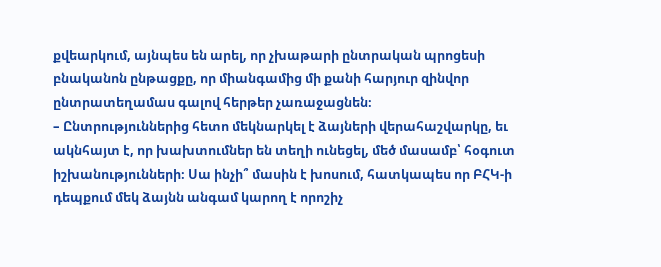քվեարկում, այնպես են արել, որ չխաթարի ընտրական պրոցեսի բնականոն ընթացքը, որ միանգամից մի քանի հարյուր զինվոր ընտրատեղամաս գալով հերթեր չառաջացնեն։
– Ընտրություններից հետո մեկնարկել է ձայների վերահաշվարկը, եւ ակնհայտ է, որ խախտումներ են տեղի ունեցել, մեծ մասամբ՝ հօգուտ իշխանությունների։ Սա ինչի՞ մասին է խոսում, հատկապես որ ԲՀԿ-ի դեպքում մեկ ձայնն անգամ կարող է որոշիչ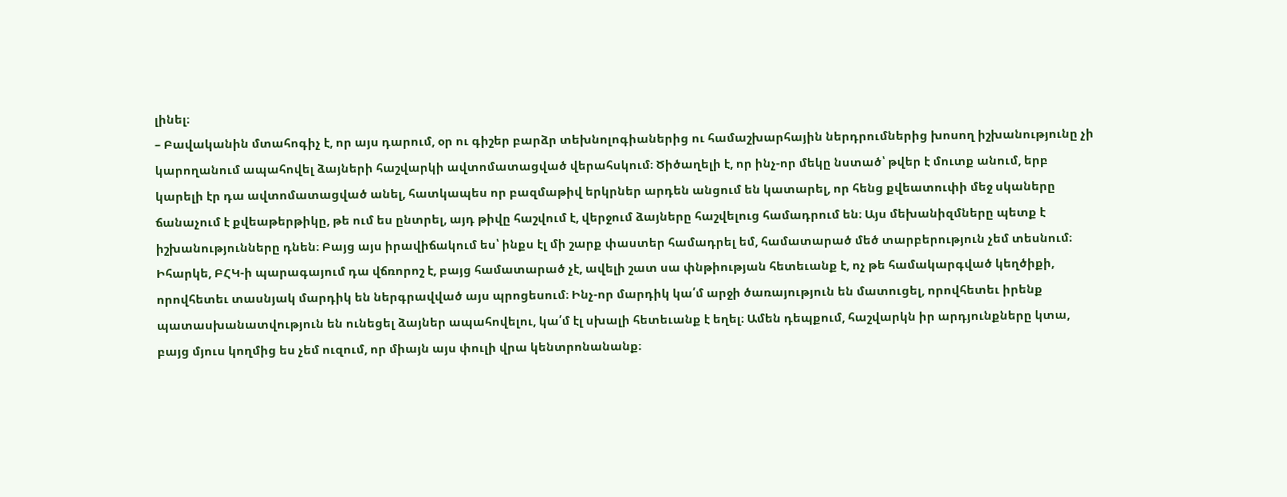լինել։
– Բավականին մտահոգիչ է, որ այս դարում, օր ու գիշեր բարձր տեխնոլոգիաներից ու համաշխարհային ներդրումներից խոսող իշխանությունը չի կարողանում ապահովել ձայների հաշվարկի ավտոմատացված վերահսկում։ Ծիծաղելի է, որ ինչ-որ մեկը նստած՝ թվեր է մուտք անում, երբ կարելի էր դա ավտոմատացված անել, հատկապես որ բազմաթիվ երկրներ արդեն անցում են կատարել, որ հենց քվեատուփի մեջ սկաները ճանաչում է քվեաթերթիկը, թե ում ես ընտրել, այդ թիվը հաշվում է, վերջում ձայները հաշվելուց համադրում են։ Այս մեխանիզմները պետք է իշխանությունները դնեն։ Բայց այս իրավիճակում ես՝ ինքս էլ մի շարք փաստեր համադրել եմ, համատարած մեծ տարբերություն չեմ տեսնում։ Իհարկե, ԲՀԿ-ի պարագայում դա վճռորոշ է, բայց համատարած չէ, ավելի շատ սա փնթիության հետեւանք է, ոչ թե համակարգված կեղծիքի, որովհետեւ տասնյակ մարդիկ են ներգրավված այս պրոցեսում։ Ինչ-որ մարդիկ կա՛մ արջի ծառայություն են մատուցել, որովհետեւ իրենք պատասխանատվություն են ունեցել ձայներ ապահովելու, կա՛մ էլ սխալի հետեւանք է եղել։ Ամեն դեպքում, հաշվարկն իր արդյունքները կտա, բայց մյուս կողմից ես չեմ ուզում, որ միայն այս փուլի վրա կենտրոնանանք։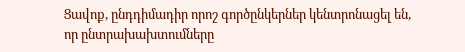Ցավոք, ընդդիմադիր որոշ գործընկերներ կենտրոնացել են, որ ընտրախախտումները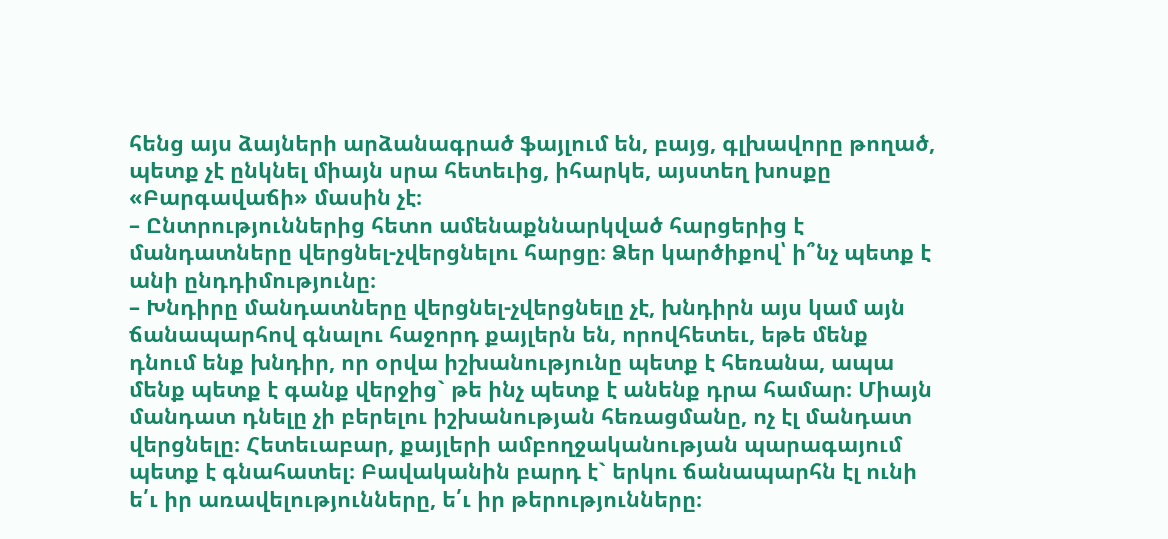հենց այս ձայների արձանագրած ֆայլում են, բայց, գլխավորը թողած, պետք չէ ընկնել միայն սրա հետեւից, իհարկե, այստեղ խոսքը «Բարգավաճի» մասին չէ։
– Ընտրություններից հետո ամենաքննարկված հարցերից է մանդատները վերցնել-չվերցնելու հարցը։ Ձեր կարծիքով՝ ի՞նչ պետք է անի ընդդիմությունը։
– Խնդիրը մանդատները վերցնել-չվերցնելը չէ, խնդիրն այս կամ այն ճանապարհով գնալու հաջորդ քայլերն են, որովհետեւ, եթե մենք դնում ենք խնդիր, որ օրվա իշխանությունը պետք է հեռանա, ապա մենք պետք է գանք վերջից` թե ինչ պետք է անենք դրա համար։ Միայն մանդատ դնելը չի բերելու իշխանության հեռացմանը, ոչ էլ մանդատ վերցնելը։ Հետեւաբար, քայլերի ամբողջականության պարագայում պետք է գնահատել։ Բավականին բարդ է` երկու ճանապարհն էլ ունի ե՛ւ իր առավելությունները, ե՛ւ իր թերությունները։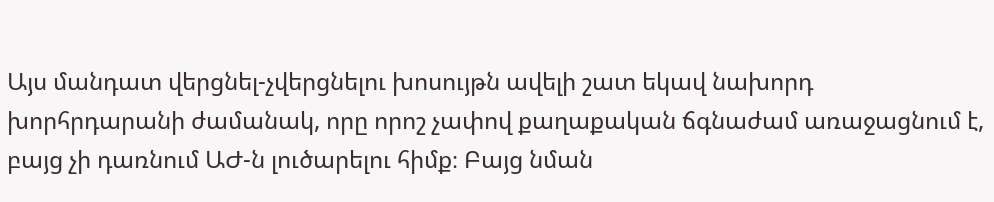Այս մանդատ վերցնել-չվերցնելու խոսույթն ավելի շատ եկավ նախորդ խորհրդարանի ժամանակ, որը որոշ չափով քաղաքական ճգնաժամ առաջացնում է, բայց չի դառնում ԱԺ-ն լուծարելու հիմք։ Բայց նման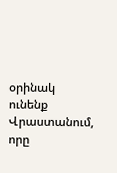օրինակ ունենք Վրաստանում, որը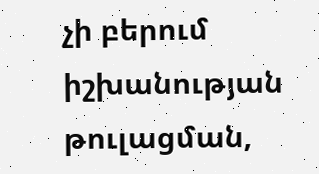չի բերում իշխանության թուլացման,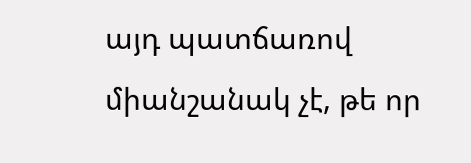այդ պատճառով միանշանակ չէ, թե որ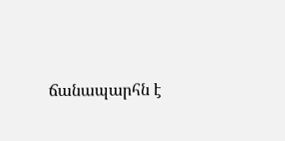ճանապարհն է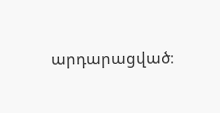արդարացված։